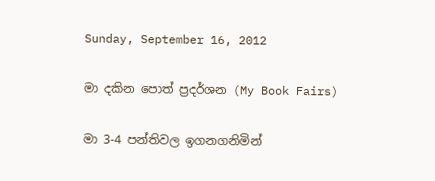Sunday, September 16, 2012

මා දකින පොත් ප්‍රදර්ශන (My Book Fairs)

මා 3-4 පන්තිවල ඉගනගනිමින්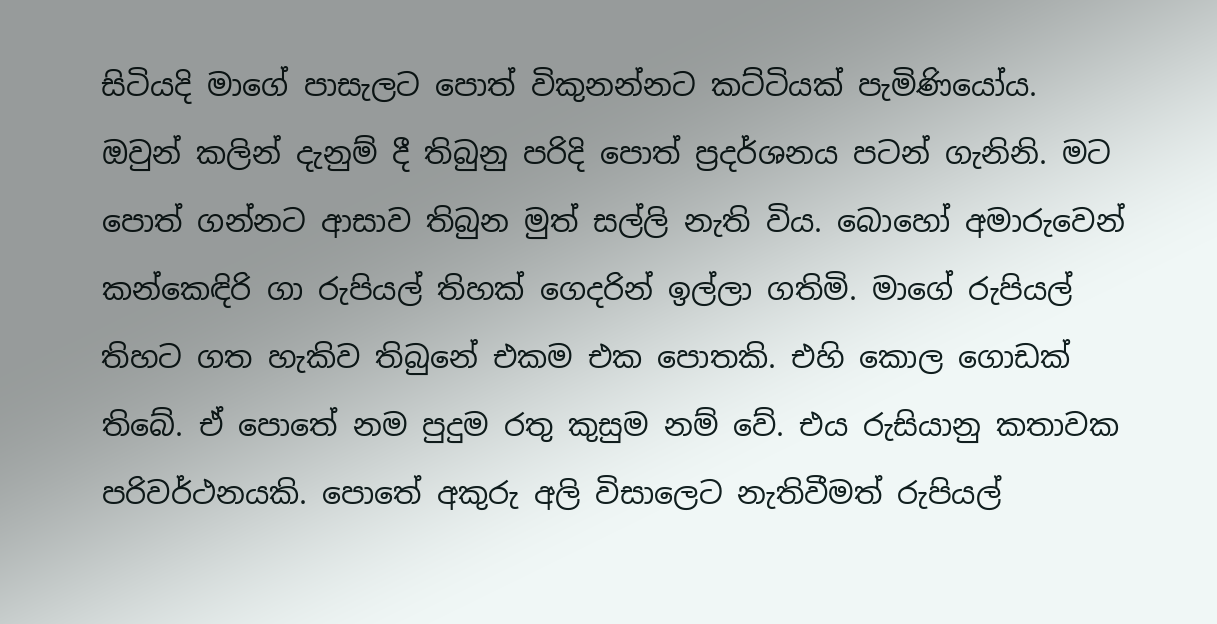සිටියදි මාගේ පාසැලට පොත් විකුනන්නට කට්ටියක් පැමිණියෝය. ඔවුන් කලින් දැනුම් දී තිබුනු පරිදි පොත් ප්‍රදර්ශනය පටන් ගැනිනි. මට පොත් ගන්නට ආසාව තිබුන මුත් සල්ලි නැති විය. බොහෝ අමාරුවෙන් කන්කෙඳිරි ගා රුපියල් තිහක් ගෙදරින් ඉල්ලා ගතිමි. මාගේ රුපියල් තිහට ගත හැකිව තිබුනේ එකම එක පොතකි. එහි කොල ගොඩක් තිබේ. ඒ පොතේ නම පුදුම රතු කුසුම නම් වේ. එය රුසියානු කතාවක පරිවර්ථනයකි. පොතේ අකුරු අලි විසාලෙට නැතිවීමත් රුපියල්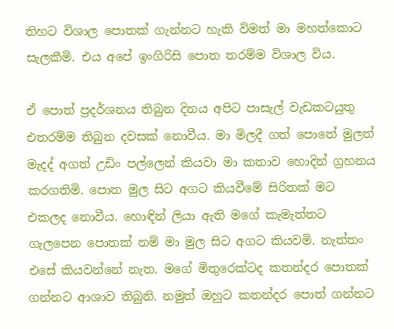තිහට විශාල පොතක් ගැන්නට හැකි විමත් මා මහත්කොට සැලකීමි. එය අපේ ඉංගිරිසි පොත තරම්ම විශාල විය.

ඒ පොත් ප්‍රදර්ශනය තිබුන දිනය අපිට පාසැල් වැඩකටයුතු එතරම්ම තිබුන දවසක් නොවීය. මා මිලදී ගත් පොතේ මුලත් මැදද් අගත් උඩිං පල්ලෙන් කියවා මා කතාව හොදින් ග්‍රහනය කරගතිමි. පොත මුල සිට අගට කියවීමේ සිරිතක් මට එකලද නොවීය. හොඳින් ලියා ඇති මගේ කැමැත්තට ගැලපෙන පොතක් නම් මා මුල සිට අගට කියවමි. නැත්තං එසේ කියවන්නේ නැත. මගේ මිතුරෙක්ටද කතන්දර පොතක් ගන්නට ආශාව තිබුනි. නමුත් ඔහුට කතන්දර පොත් ගන්නට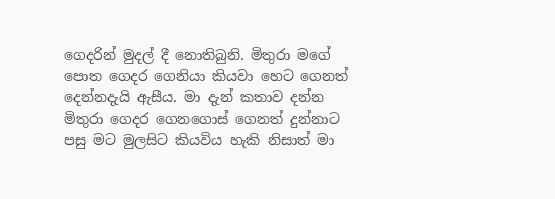ගෙදරින් මුදල් දී නොතිබුනි. මිතුරා මගේ පොත ගෙදර ගෙනියා කියවා හෙට ගෙනත් දෙන්නදැයි ඇසීය. මා දැන් කතාව දන්න මිතුරා ගෙදර ගෙනගොස් ගෙනත් දුන්නාට පසු මට මුලසිට කියවිය හැකි නිසාත් මා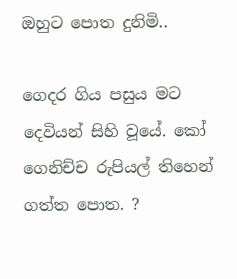ඔහුට පොත දුනිමි..

ගෙදර ගිය පසුය මට දෙවියන් සිහි වූයේ. කෝ ගෙනිච්ච රුපියල් තිහෙන් ගත්ත පොත. ?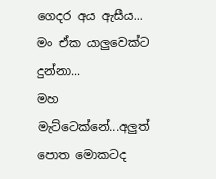ගෙදර අය ඇසීය...
මං ඒක යාලුවෙක්ට දුන්නා...
මහ මැට්ටෙක්නේ...අලුත් පොත මොකටද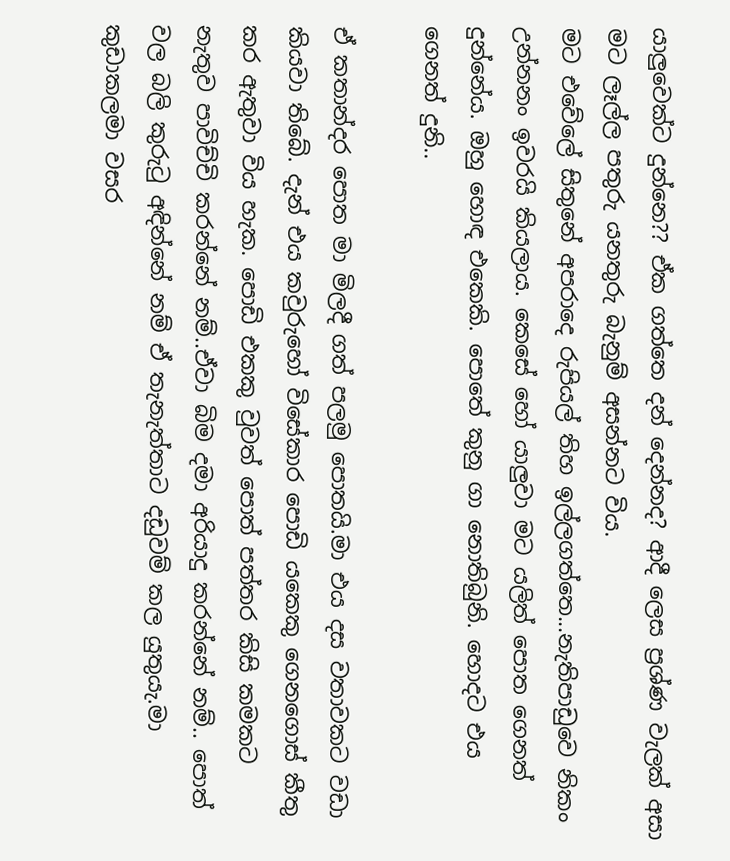යාලුවෙක්ට දුන්නෙ?? ඒක ගත්තෙ දන් දෙන්නද? ආදී ලෙස ප්‍රශ්ණ වැලක් අසා මට ලෑල්ල පතුරු යනතුරු බැනුම් අසන්නට විය.
මට එවේලේ සිතුනේ අපරාදෙ රුපියල් තිහ ඉල්ලගත්තෙ...නැතිපාඩුවෙ නිකං උන්නනං ඉවරයි කියලාය. කෙසේ හෝ යාලුවා මට යලිත් පොත ගෙනත් දුන්නේය. ඔහු හොඳ එකෙකි. පොතේ කුනු ගා නොතිබුනි. හොදට එය ගෙනත් දුනි..

ඒ කතාන්දර පොත මා මිලදී ගත් පලමු පොතයි.මා එය දස වතාවකට වඩා කියවා තිබේ. දැන් එය කවුරුහෝ විසේකාර පොඩි යකෙකු ගෙනගොස් කීතු කර ඇතුවා විය හැක. පොඩි එකකු වුවත් පොත් පත්තර කිසි කමකට නැතුව පාවිච්චි කරන්නේ නම්..ඒවා බිම දමා අරියාදු කරන්නේ නම්.. පොත් වල බලි කුරුටු අඳින්නේ නම් ඒ තැනැත්තාට දඩුවම් කල යුතුයැ.මා කුඩාකලමා වසර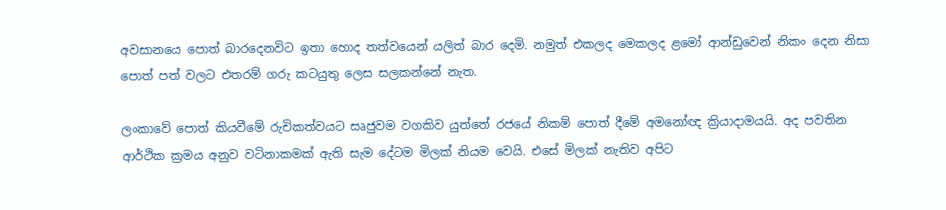අවසානයෙ පොත් බාරදෙනවිට ඉතා හොද තත්වයෙන් යලිත් බාර දෙමි. නමුත් එකලද මෙකලද ළමෝ ආන්ඩුවෙන් නිකං දෙන නිසා පොත් පත් වලට එතරම් ගරු කටයුතු ලෙස සලකන්නේ නැත.

ලංකාවේ පොත් කියවීමේ රුචිකත්වයට සෘජුවම වගකිව යුත්තේ රජයේ නිකම් පොත් දීමේ අමනෝඥ ක්‍රියාදාමයයි. අද පවතින ආර්ථික ක්‍රමය අනුව වටිනාකමක් ඇති සැම දේටම මිලක් නියම වෙයි. එසේ මිලක් නැතිව අපිට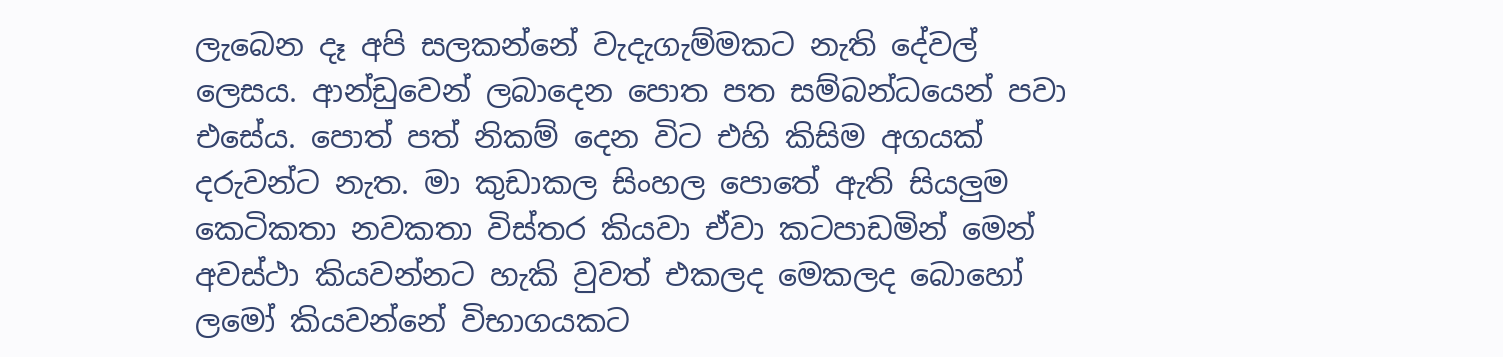ලැබෙන දෑ අපි සලකන්නේ වැදැගැම්මකට නැති දේවල් ලෙසය. ආන්ඩුවෙන් ලබාදෙන පොත පත සම්බන්ධයෙන් පවා එසේය. පොත් පත් නිකම් දෙන විට එහි කිසිම අගයක් දරුවන්ට නැත. මා කුඩාකල සිංහල පොතේ ඇති සියලුම කෙටිකතා නවකතා විස්තර කියවා ඒවා කටපාඩමින් මෙන් අවස්ථා කියවන්නට හැකි වුවත් එකලද මෙකලද බොහෝ ලමෝ කියවන්නේ විභාගයකට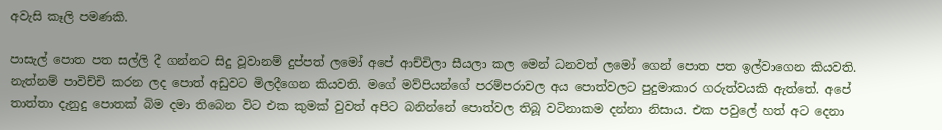අවැසි කෑලි පමණකි.

පාසැල් පොත පත සල්ලි දී ගන්නට සිදු වූවානම් දුප්පත් ලමෝ අපේ ආච්චිලා සීයලා කල මෙන් ධනවත් ලමෝ ගෙන් පොත පත ඉල්වාගෙන කියවති. නැත්නම් පාවිච්චි කරන ලද පොත් අඩුවට මිලදීගෙන කියවති. මගේ මව්පියන්ගේ පරම්පරාවල අය පොත්වලට පුදුමාකාර ගරුත්වයකි ඇත්තේ. අපේ තාත්තා දැනුදු පොතක් බිම දමා තිබෙන විට එක කුමක් වුවත් අපිට බනින්නේ පොත්වල තිබූ වටිනාකම දන්නා නිසාය. එක පවුලේ හත් අට දෙනා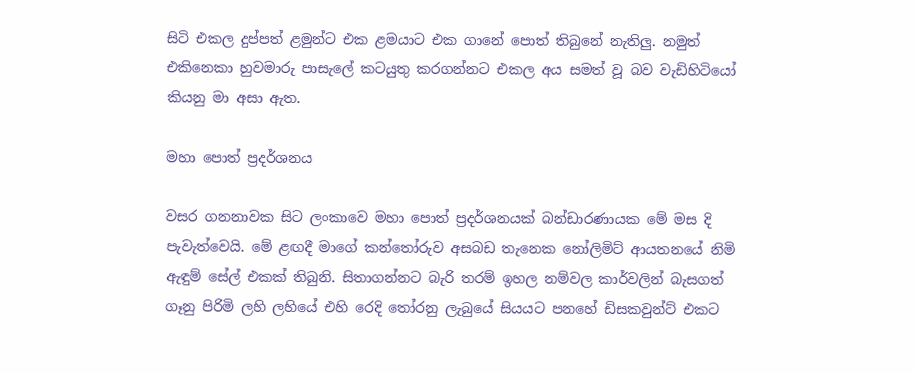සිටි එකල දුප්පත් ළමුන්ට එක ළමයාට එක ගානේ පොත් තිබුනේ නැතිලු. නමුත් එකිනෙකා හුවමාරු පාසැලේ කටයුතු කරගන්නට එකල අය සමත් වූ බව වැඩිහිටියෝ කියනු මා අසා ඇත.

මහා පොත් ප්‍රදර්ශනය

වසර ගනනාවක සිට ලංකාවෙ මහා පොත් ප්‍රදර්ශනයක් බන්ඩාරණායක මේ මස දි පැවැත්වෙයි. මේ ළඟදී මාගේ කන්තෝරුව අසබඩ තැනෙක නෝලිමිට් ආයතනයේ නිමි ඇඳුම් සේල් එකක් තිබුනි. සිතාගන්නට බැරි තරම් ඉහල නම්වල කාර්වලින් බැසගත් ගෑනු පිරිමි ලහි ලහියේ එහි රෙදි තෝරනු ලැබුයේ සියයට පනහේ ඩිසකවුන්ට් එකට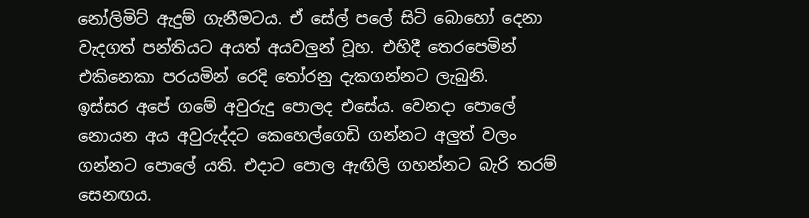නෝලිමිට් ඇදුම් ගැනීමටය. ඒ සේල් පලේ සිටි බොහෝ දෙනා වැදගත් පන්තියට අයත් අයවලුන් වූහ. එහිදී තෙරපෙමින් එකිනෙකා පරයමින් රෙදි තෝරනු දැකගන්නට ලැබුනි.
ඉස්සර අපේ ගමේ අවුරුදු පොලද එසේය. වෙනදා පොලේ නොයන අය අවුරුද්දට කෙහෙල්ගෙඩි ගන්නට අලුත් වලං ගන්නට පොලේ යති. එදාට පොල ඇඟිලි ගහන්නට බැරි තරම් සෙනඟය.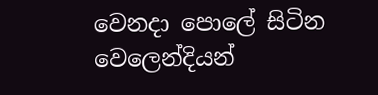වෙනදා පොලේ සිටින වෙලෙන්දියන්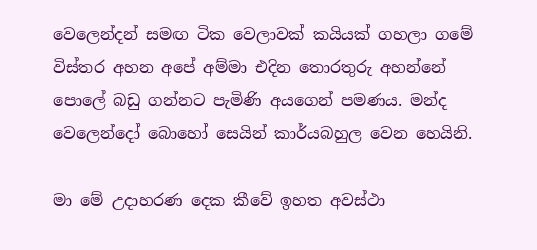වෙලෙන්දන් සමඟ ටික වෙලාවක් කයියක් ගහලා ගමේ විස්තර අහන අපේ අම්මා එදින තොරතුරු අහන්නේ පොලේ බඩු ගන්නට පැමිණි අයගෙන් පමණය. මන්ද වෙලෙන්දෝ බොහෝ සෙයින් කාර්යබහුල වෙන හෙයිනි.

මා මේ උදාහරණ දෙක කීවේ ඉහත අවස්ථා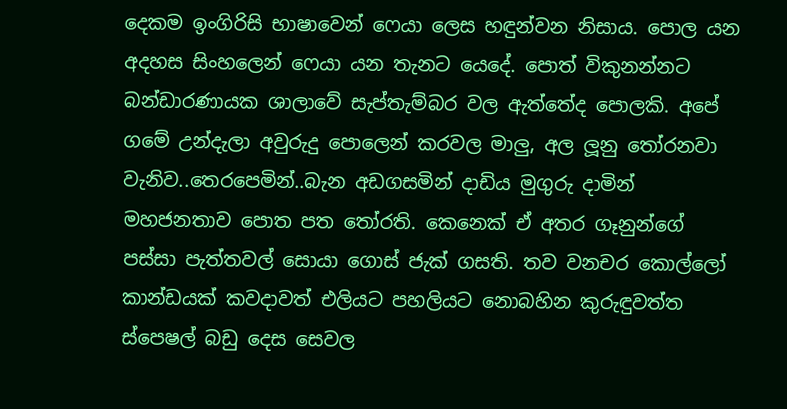දෙකම ඉංගිරිසි භාෂාවෙන් ෆෙයා ලෙස හඳුන්වන නිසාය. පොල යන අදහස සිංහලෙන් ෆෙයා යන තැනට යෙදේ. පොත් විකුනන්නට බන්ඩාරණායක ශාලාවේ සැප්තැම්බර වල ඇත්තේද පොලකි. අපේ ගමේ උන්දැලා අවුරුදු පොලෙන් කරවල මාලු, අල ලූනු තෝරනවා වැනිව..තෙරපෙමින්..බැන අඩගසමින් දාඩිය මුගුරු දාමින් මහජනතාව පොත පත තෝරති. කෙනෙක් ඒ අතර ගෑනුන්ගේ පස්සා පැත්තවල් සොයා ගොස් ජැක් ගසති. තව වනචර කොල්ලෝ කාන්ඩයක් කවදාවත් එලියට පහලියට නොබහින කුරුඳුවත්ත ස්පෙෂල් බඩු දෙස සෙවල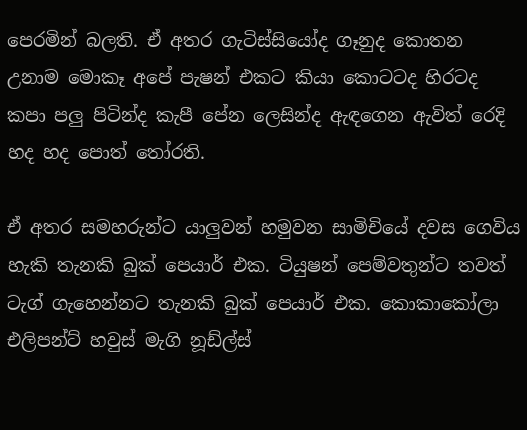පෙරමින් බලති. ඒ අතර ගැටිස්සියෝද ගෑනුද කොතන උනාම මොකෑ අපේ පැෂන් එකට කියා කොටටද හිරටද කපා පලු පිටින්ද කැපී පේන ලෙසින්ද ඇඳගෙන ඇවිත් රෙදි හද හද පොත් තෝරති.

ඒ අතර සමහරුන්ට යාලුවන් හමුවන සාමිචියේ දවස ගෙවිය හැකි තැනකි බුක් පෙයාර් එක. ටියුෂන් පෙම්වතුන්ට තවත් ටැග් ගැහෙන්නට තැනකි බුක් පෙයාර් එක. කොකාකෝලා එලිපන්ට් හවුස් මැගි නූඩ්ල්ස්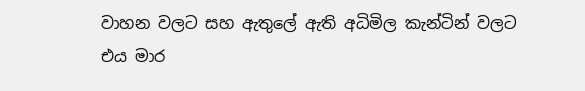වාහන වලට සහ ඇතුලේ ඇති අධිමිල කැන්ටින් වලට එය මාර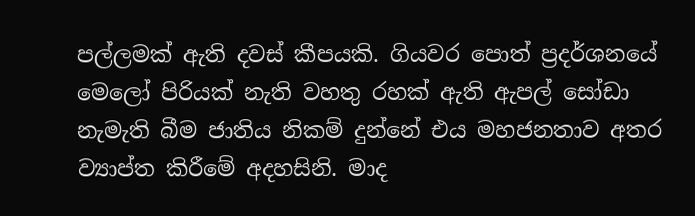පල්ලමක් ඇති දවස් කීපයකි. ගියවර පොත් ප්‍රදර්ශනයේ මෙලෝ පිරියක් නැති වහතු රහක් ඇති ඇපල් සෝඩා නැමැති බීම ජාතිය නිකම් දුන්නේ එය මහජනතාව අතර ව්‍යාප්ත කිරීමේ අදහසිනි. මාද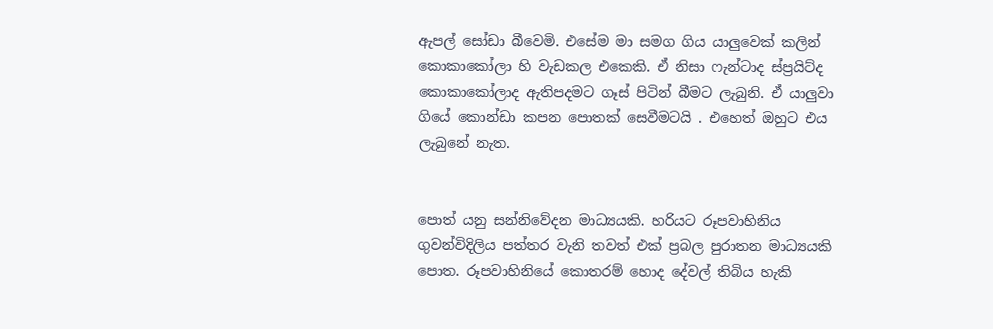ඇපල් සෝඩා බීවෙමි. එසේම මා සමග ගිය යාලුවෙක් කලින් කොකාකෝලා හි වැඩකල එකෙකි. ඒ නිසා ෆැන්ටාද ස්ප්‍රයිට්ද කොකාකෝලාද ඇතිපදමට ගෑස් පිටින් බීමට ලැබුනි. ඒ යාලුවා ගියේ කොන්ඩා කපන පොතක් සෙවීමටයි . එහෙත් ඔහුට එය ලැබුනේ නැත.


පොත් යනු සන්නිවේදන මාධ්‍යයකි. හරියට රූපවාහිනිය ගුවන්විදිලිය පත්තර වැනි තවත් එක් ප්‍රබල පුරාතන මාධ්‍යයකි පොත. රූපවාහිනියේ කොතරම් හොද දේවල් තිබිය හැකි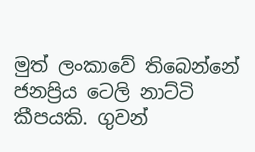මුත් ලංකාවේ තිබෙන්නේ ජනප්‍රිය ටෙලි නාට්ටි කීපයකි. ගුවන්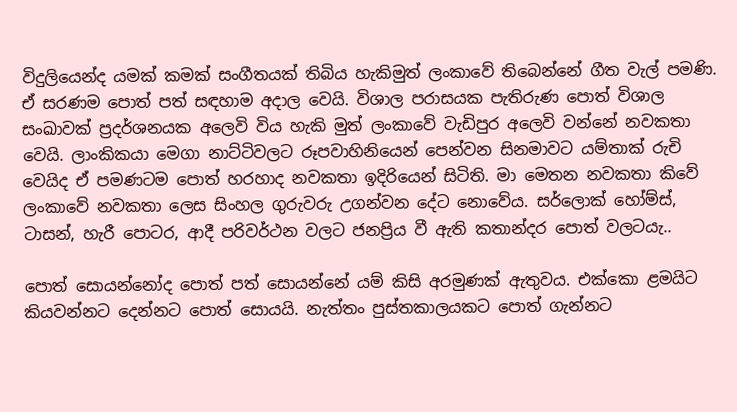විදුලියෙන්ද යමක් කමක් සංගීතයක් තිබිය හැකිමුත් ලංකාවේ තිබෙන්නේ ගීත වැල් පමණි. ඒ සරණම පොත් පත් සඳහාම අදාල වෙයි. විශාල පරාසයක පැතිරුණ පොත් විශාල සංඛාවක් ප්‍රදර්ශනයක අලෙවි විය හැකි මුත් ලංකාවේ වැඩිපුර අලෙවි වන්නේ නවකතා වෙයි. ලාංකිකයා මෙගා නාට්ටිවලට රූපවාහිනියෙන් පෙන්වන සිනමාවට යම්තාක් රුචි වෙයිද ඒ පමණටම පොත් හරහාද නවකතා ඉදිරියෙන් සිටිති. මා මෙතන නවකතා කිවේ ලංකාවේ නවකතා ලෙස සිංහල ගුරුවරු උගන්වන දේට නොවේය. සර්ලොක් හෝම්ස්, ටාසන්, හැරී පොටර, ආදී පරිවර්ථන වලට ජනප්‍රිය වී ඇති කතාන්දර පොත් වලටයැ..

පොත් සොයන්නෝද පොත් පත් සොයන්නේ යම් කිසි අරමුණක් ඇතුවය. එක්කො ළමයිට කියවන්නට දෙන්නට පොත් සොයයි. නැත්තං පුස්තකාලයකට පොත් ගැන්නට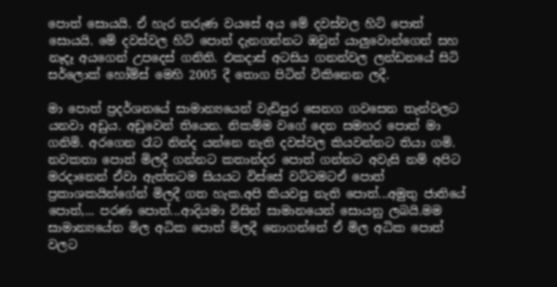පොත් සොයයි. ඒ හැර තරුණ වයසේ අය මේ දවස්වල හිට් පොත් සොයයි. මේ දවස්වල හිට් පොත් දැනගන්නට ඔවුන් යාලුවොන්ගෙන් සහ නෑදෑ අයගෙන් උපදෙස් ගනිති. එකදාස් අටසිය ගනන්වල ලන්ඩනයේ සිටි සර්ලොක් හෝම්ස් මෙහි 2005 දී තොග පිටින් විකිනෙන ලදී.

මා පොත් ප්‍රදර්ශනයේ සාමාන්‍යයෙන් වැඩිපුර සෙනග ගවසෙන තැන්වලට යනවා අඩුය. අඩුවෙන් තියෙන. නිකම්ම වගේ දෙන සමහර පොත් මා ගනිමි. අරගෙන රෑට නින්ද යන්නෙ නැති දවස්වල කියවන්නට තියා ගමි. නවකතා පොත් මිලදී ගන්නට කතාන්දර පොත් ගන්නට අවැසි නම් අපිට මරදානෙන් ඒවා ඇත්තටම සියයට විස්සේ වට්ටමටඒ පොත් ප්‍රකාශකයින්ගේන් මිලදී ගත හැක.අපි කියවපු නැති පොත්...අමුතු ජාතියේ පොත්,... පරණ පොත්...ආදියමා විසින් සාමානයෙන් සොයනු ලබයි.මම සාමාන්‍යයේන මිල අධික පොත් මිලදී නොගන්නේ ඒ මිල අධික පොත් වලට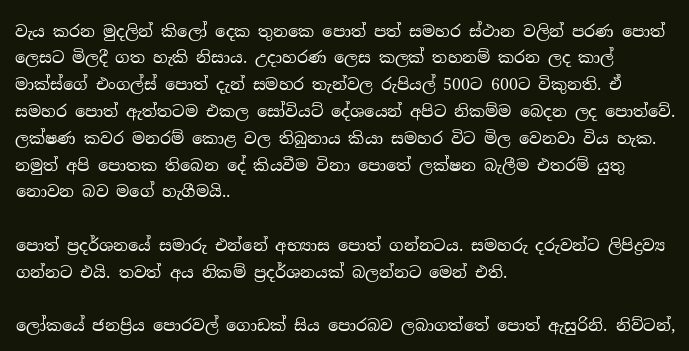වැය කරන මුදලින් කිලෝ දෙක තුනකෙ පොත් පත් සමහර ස්ථාන වලින් පරණ පොත් ලෙසට මිලදී ගත හැකි නිසාය. උදාහරණ ලෙස කලක් තහනම් කරන ලද කාල් මාක්ස්ගේ එංගල්ස් පොත් දැන් සමහර තැන්වල රුපියල් 500ට 600ට විකුනති. ඒ සමහර පොත් ඇත්තටම එකල සෝවියට් දේශයෙන් අපිට නිකම්ම බෙදන ලද පොත්වේ. ලක්ෂණ කවර මනරම් කොළ වල තිබුනාය කියා සමහර විට මිල වෙනවා විය හැක. නමුත් අපි පොතක තිබෙන දේ කියවීම විනා පොතේ ලක්ෂන බැලීම එතරම් යුතු නොවන බව මගේ හැගීමයි..

පොත් ප්‍රදර්ශනයේ සමාරු එන්නේ අභ්‍යාස පොත් ගන්නටය. සමහරු දරුවන්ට ලිපිද්‍රව්‍ය ගන්නට එයි. තවත් අය නිකම් ප්‍රදර්ශනයක් බලන්නට මෙන් එති.

ලෝකයේ ජනප්‍රිය පොරවල් ගොඩක් සිය පොරබව ලබාගත්තේ පොත් ඇසුරිනි. නිව්ටන්,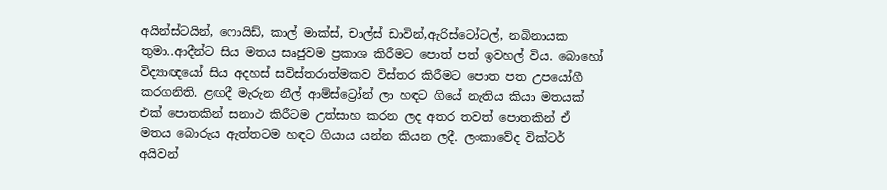අයින්ස්ටයින්, ෆොයිඩ්, කාල් මාක්ස්, චාල්ස් ඩාවින්,ඇරිස්ටෝටල්, නබිනායක තුමා..ආදීන්ට සිය මතය සෘජුවම ප්‍රකාශ කිරීමට පොත් පත් ඉවහල් විය. බොහෝ විද්‍යාඥයෝ සිය අදහස් සවිස්තරාත්මකව විස්තර කිරීමට පොත පත උපයෝගී කරගනිති. ළඟදී මැරුන නීල් ආම්ස්ට්‍රෝන් ලා හඳට ගියේ නැතිය කියා මතයක් එක් පොතකින් සනාථ කිරීටම උත්සාහ කරන ලද අතර තවත් පොතකින් ඒ මතය බොරුය ඇත්තටම හඳට ගියාය යන්න කියන ලදී. ලංකාවේද වික්ටර් අයිවන්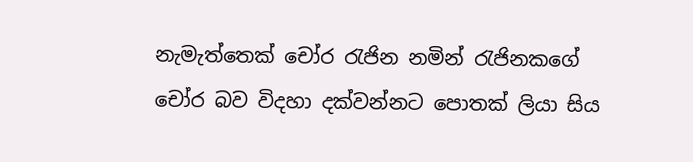නැමැත්තෙක් චෝර රැජින නමින් රැජිනකගේ චෝර බව විදහා දක්වන්නට පොතක් ලියා සිය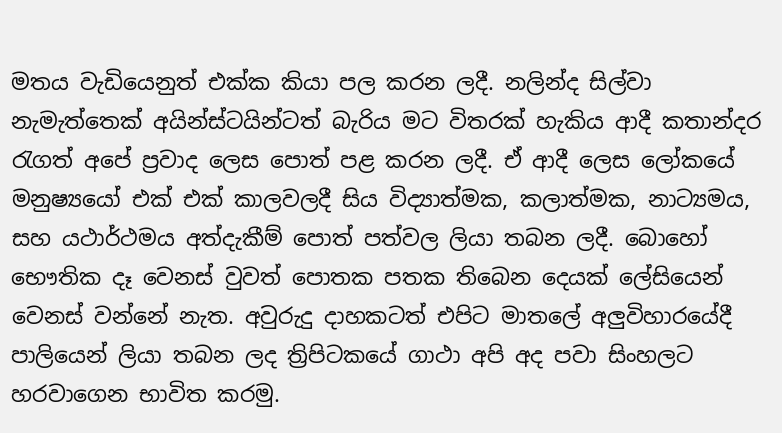මතය වැඩියෙනුත් එක්ක කියා පල කරන ලදී. නලින්ද සිල්වා නැමැත්තෙක් අයින්ස්ටයින්ටත් බැරිය මට විතරක් හැකිය ආදී කතාන්දර රැගත් අපේ ප්‍රවාද ලෙස පොත් පළ කරන ලදී. ඒ ආදී ලෙස ලෝකයේ මනුෂ්‍යයෝ එක් එක් කාලවලදී සිය විද්‍යාත්මක, කලාත්මක, නාට්‍යමය, සහ යථාර්ථමය අත්දැකීම් පොත් පත්වල ලියා තබන ලදී. බොහෝ භෞතික දෑ වෙනස් වුවත් පොතක පතක තිබෙන දෙයක් ලේසියෙන් වෙනස් වන්නේ නැත. අවුරුදු දාහකටත් එපිට මාතලේ අලුවිහාරයේදී පාලියෙන් ලියා තබන ලද ත්‍රිපිටකයේ ගාථා අපි අද පවා සිංහලට හරවාගෙන භාවිත කරමු.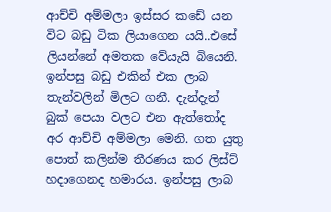ආච්චි අම්මලා ඉස්සර කඩේ යන විට බඩු ටික ලියාගෙන යයි..එසේ ලියන්නේ අමතක වේයැයි බියෙනි.  ඉන්පසු බඩු එකින් එක ලාබ තැන්වලින් මිලට ගනී. දැන්දැන් බුක් පෙයා වලට එන ඇත්තෝද අර ආච්චි අම්මලා මෙනි. ගත යුතු පොත් කලින්ම තීරණය කර ලිස්ට් හදාගෙනද හමාරය. ඉන්පසු ලාබ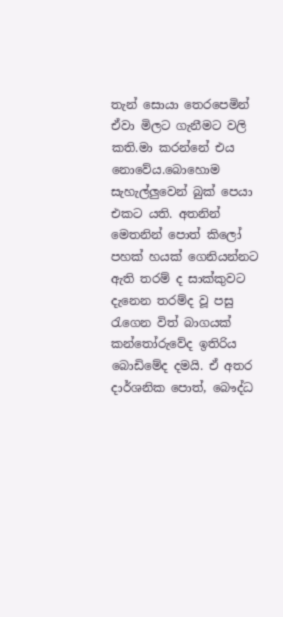තැන් සොයා තෙරපෙමින් ඒවා මිලට ගැනීමට වලි කති.මා කරන්නේ එය නොවේය.බොහොම සැහැල්ලුවෙන් බුක් පෙයා එකට යති. අතනින් මෙතනින් පොත් කිලෝ පහක් හයක් ගෙනියන්නට ඇති තරම් ද සාක්කුවට දැනෙන තරම්ද වූ පසු රැගෙන විත් බාගයක් කන්තෝරුවේද ඉතිරිය බොඩිමේද දමයි. ඒ අතර දාර්ශනික පොත්, බෞද්ධ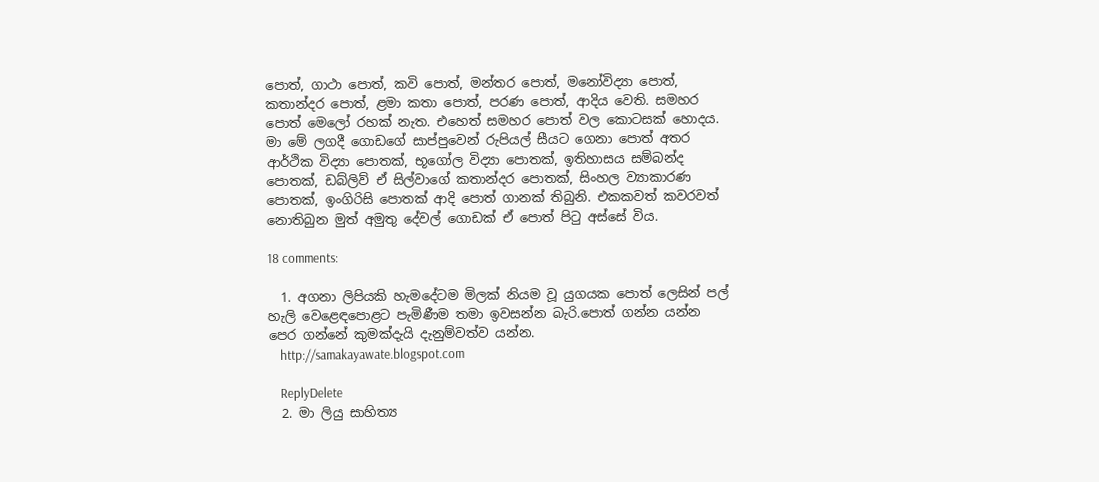පොත්, ගාථා පොත්, කවි පොත්, මන්තර පොත්, මනෝවිද්‍යා පොත්, කතාන්දර පොත්, ළමා කතා පොත්, පරණ පොත්, ආදිය වෙති. සමහර පොත් මෙලෝ රහක් නැත. එහෙත් සමහර පොත් වල කොටසක් හොදය. මා මේ ලගදී ගොඩගේ සාප්පුවෙන් රුපියල් සීයට ගෙනා පොත් අතර ආර්ථික විද්‍යා පොතක්, භූගෝල විද්‍යා පොතක්, ඉතිහාසය සම්බන්ද පොතක්, ඩබ්ලිව් ඒ සිල්වාගේ කතාන්දර පොතක්, සිංහල ව්‍යාකාරණ පොතක්, ඉංගිරිසි පොතක් ආදි පොත් ගානක් තිබුනි. එකකවත් කවරවත් නොතිබුන මුත් අමුතු දේවල් ගොඩක් ඒ පොත් පිටු අස්සේ විය.

18 comments:

  1. අගනා ලිපියකි හැමදේටම මිලක් නියම වූ යුගයක පොත් ලෙසින් පල් හැලි වෙළෙඳපොළට පැමිණීම තමා ඉවසන්න බැරි.පොත් ගන්න යන්න පෙර ගන්නේ කුමක්දැයි දැනුම්වත්ව යන්න.
    http://samakayawate.blogspot.com

    ReplyDelete
  2. මා ලියු සාහිත්‍ය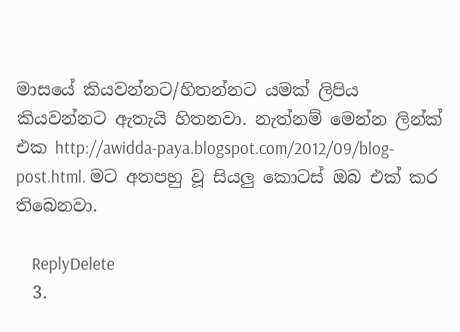මාසයේ කියවන්නට/හිතන්නට යමක් ලිපිය කියවන්නට ඇතැයි හිතනවා. නැත්නම් මෙන්න ලින්ක් එක http://awidda-paya.blogspot.com/2012/09/blog-post.html. මට අතපහු වූ සියලු කොටස් ඔබ එක් කර තිබෙනවා.

    ReplyDelete
  3.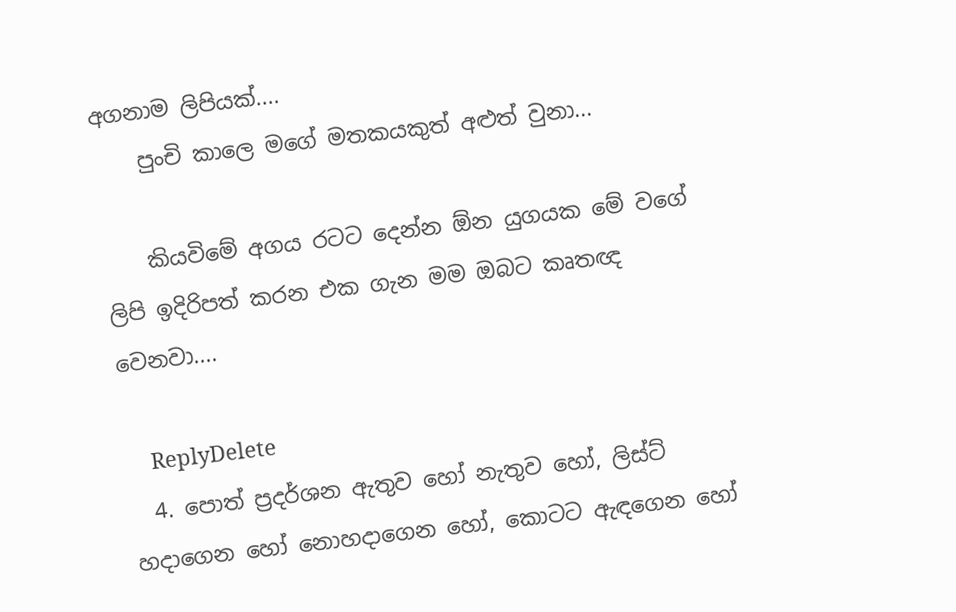අගනාම ලිපියක්....
    පුංචි කාලෙ මගේ මතකයකුත් අළුත් වුනා...

    කියවිමේ අගය රටට දෙන්න ඕන යුගයක මේ වගේ ලිපි ඉදිරිපත් කරන එක ගැන මම ඔබට කෘතඥ වෙනවා....

    ReplyDelete
  4. පොත් ප්‍රදර්ශන ඇතුව හෝ නැතුව හෝ, ලිස්ට් හදාගෙන හෝ නොහදාගෙන හෝ, කොටට ඇඳගෙන හෝ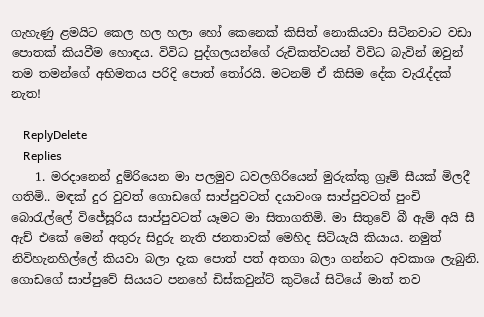ගැහැණු ළමයිට කෙල හල හලා හෝ කෙනෙක් කිසිත් නොකියවා සිටිනවාට වඩා පොතක් කියවීම හොඳය. විවිධ පුද්ගලයන්ගේ රුචිකත්වයන් විවිධ බැවින් ඔවුන් තම තමන්ගේ අභිමතය පරිදි පොත් තෝරයි. මටනම් ඒ කිසිම දේක වැරැද්දක් නැත!

    ReplyDelete
    Replies
    1. මරදානෙන් දුම්රියෙන මා පලමුව ධවලගිරියෙන් මුරුක්කු ග්‍රෑම් සීයක් මිලදී ගතිමි.. මඳක් දුර වුවත් ගොඩගේ සාප්පුවටත් දයාවංශ සාප්පුවටත් පුංචි බොරැල්ලේ විජේසූරිය සාප්පුවටත් යෑමට මා සිතාගතිමි. මා සිතුවේ බී ඇම් අයි සී ඇච් එකේ මෙන් අතුරු සිදුරු නැති ජනතාවක් මෙහිද සිටියැයි කියාය. නමුත් නිවිහැනහිල්ලේ කියවා බලා දැක පොත් පත් අතගා බලා ගන්නට අවකාශ ලැබුනි. ගොඩගේ සාප්පුවේ සියයට පනහේ ඩිස්කවුන්ට් කුටියේ සිටියේ මාත් තව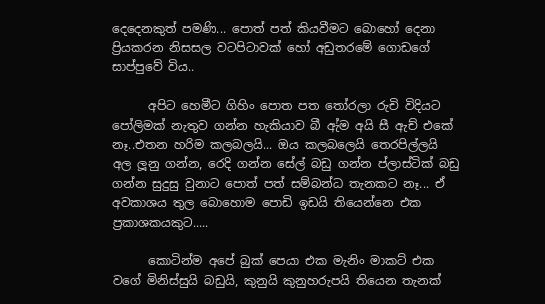දෙදෙනකුත් පමණි... පොත් පත් කියවීමට බොහෝ දෙනා ප්‍රියකරන නිසසල වටපිටාවක් හෝ අඩුතරමේ ගොඩගේ සාප්පුවේ විය..

      අපිට හෙමීට ගිහිං පොත පත තෝරලා රුචි විදියට පෝලිමක් නැතුව ගන්න හැකියාව බී ඇ්ම අයි සී ඇච් එකේ නෑ..එතන හරිම කලබලයි... ඔය කලබලෙයි තෙරපිල්ලයි අල ලූනු ගන්න, රෙදි ගන්න සේල් බඩු ගන්න ප්ලාස්ටික් බඩු ගන්න සුදුසු වුනාට පොත් පත් සම්බන්ධ තැනකට නෑ... ඒ අවකාශය තුල බොහොම පොඩි ඉඩයි තියෙන්නෙ එක ප්‍රකාශකයකුට.....

      කොටින්ම අපේ බුක් පෙයා එක මැනිං මාකට් එක වගේ මිනිස්සුයි බඩුයි, කුනුයි කුනුහරුපයි තියෙන තැනක්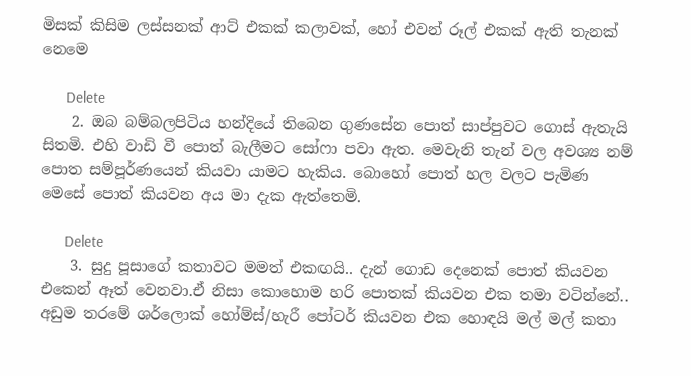මිසක් කිසිම ලස්සනක් ආට් එකක් කලාවක්, හෝ එවන් රූල් එකක් ඇති තැනක් නෙමෙ

      Delete
    2. ඔබ බම්බලපිටිය හන්දියේ තිබෙන ගුණසේන පොත් සාප්පුවට ගොස් ඇතැයි සිතමි. එහි වාඩි වී පොත් බැලීමට සෝෆා පවා ඇත. මෙවැනි තැන් වල අවශ්‍ය නම් පොත සම්පූර්ණයෙන් කියවා යාමට හැකිය. බොහෝ පොත් හල වලට පැමිණ මෙසේ පොත් කියවන අය මා දැක ඇත්තෙමි.

      Delete
    3. සුදු පූසාගේ කතාවට මමත් එකඟයි.. දැන් ගොඩ දෙනෙක් පොත් කියවන එකෙන් ඈත් වෙනවා.ඒ නිසා කොහොම හරි පොතක් කියවන එක තමා වටින්නේ.. අඩුම තරමේ ශර්ලොක් හෝම්ස්/හැරී පෝටර් කියවන එක හොඳයි මල් මල් කතා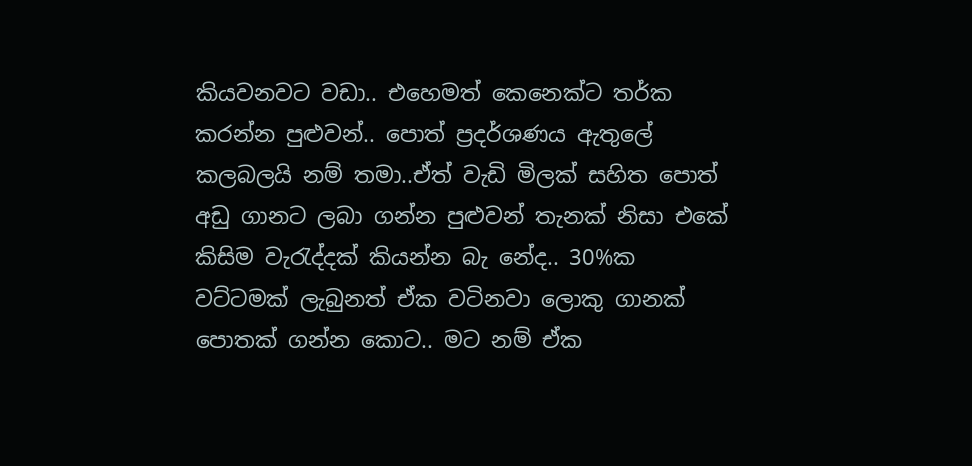කියවනවට වඩා.. එහෙමත් කෙනෙක්ට තර්ක කරන්න පුළුවන්.. පොත් ප්‍රදර්ශණය ඇතුලේ කලබලයි නම් තමා..ඒත් වැඩි මිලක් සහිත පොත් අඩු ගානට ලබා ගන්න පුළුවන් තැනක් නිසා එකේ කිසිම වැරැද්දක් කියන්න බැ නේද.. 30%ක වට්ටමක් ලැබුනත් ඒක වටිනවා ලොකු ගානක් පොතක් ගන්න කොට.. මට නම් ඒක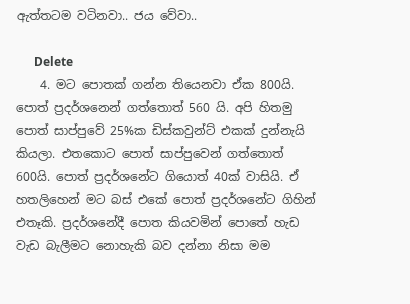ඇත්තටම වටිනවා.. ජය වේවා..

      Delete
    4. මට පොතක් ගන්න තියෙනවා ඒක 800යි. පොත් ප්‍රදර්ශනෙන් ගත්තොත් 560 යි. අපි හිතමු පොත් සාප්පුවේ 25%ක ඩිස්කවුන්ට් එකක් දුන්නැයි කියලා. එතකොට පොත් සාප්පුවෙන් ගත්තොත් 600යි. පොත් ප්‍රදර්ශනේට ගියොත් 40ක් වාසියි. ඒ හතලිහෙන් මට බස් එකේ පොත් ප්‍රදර්ශනේට ගිහින් එතෑකි. ප්‍රදර්ශනේදී පොත කියවමින් පොතේ හැඩ වැඩ බැලීමට නොහැකි බව දන්නා නිසා මම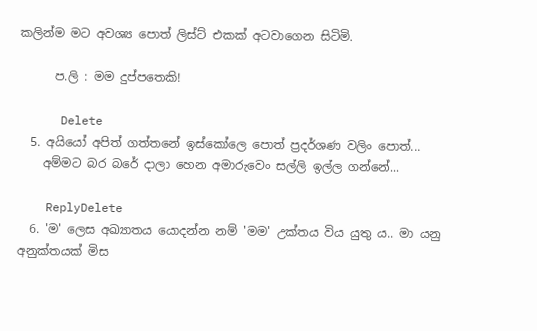කලින්ම මට අවශ්‍ය පොත් ලිස්ට් එකක් අටවාගෙන සිටිමි.

      ප.ලි : මම දුප්පතෙකි!

      Delete
  5. අයියෝ අපිත් ගත්තනේ ඉස්කෝලෙ පොත් ප්‍රදර්ශණ වලිං පොත්...
    අම්මට බර බරේ දාලා හෙන අමාරුවෙං සල්ලි ඉල්ල ගන්නේ...

    ReplyDelete
  6. 'ම' ලෙස අඛ්‍යාතය යොදන්න නම් 'මම' උක්තය විය යුතු ය.. මා යනු අනුක්තයක් මිස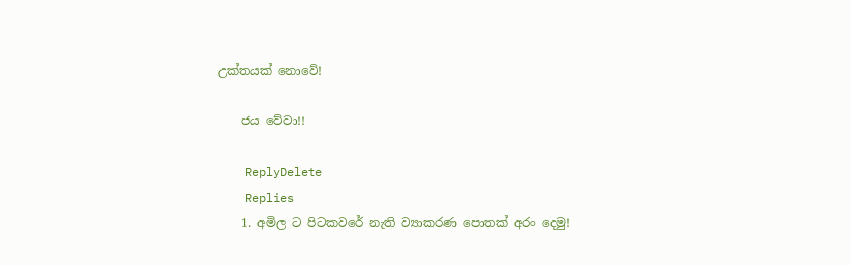උක්තයක් නොවේ!

    ජය වේවා!!

    ReplyDelete
    Replies
    1. අමිල ට පිටකවරේ නැති ව්‍යාකරණ පොතක් අරං දෙමු!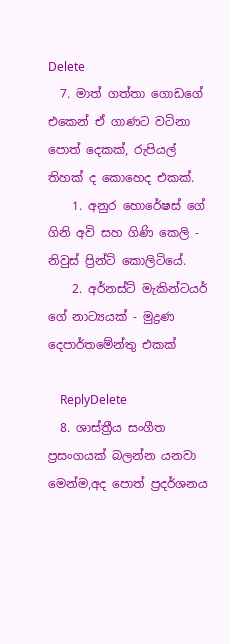Delete
  7. මාත් ගත්තා ගොඩගේ එකෙන් ඒ ගාණට වටිනා පොත් දෙකක්, රුපියල් තිහක් ද කොහෙද එකක්.
    1. අනුර හොරේෂස් ගේ ගිනි අවි සහ ගිණි කෙලි - නිවුස් ප්‍රින්ට් කොලිටියේ.
    2. අර්නස්ට් මැකින්ටයර් ගේ නාට්‍යයක් - මුද්‍රණ දෙපාර්තමේන්තු එකක්

    ReplyDelete
  8. ශාස්ත්‍රීය සංගීත ප්‍රසංගයක් බලන්න යනවා මෙන්ම,අද පොත් ප්‍රදර්ශනය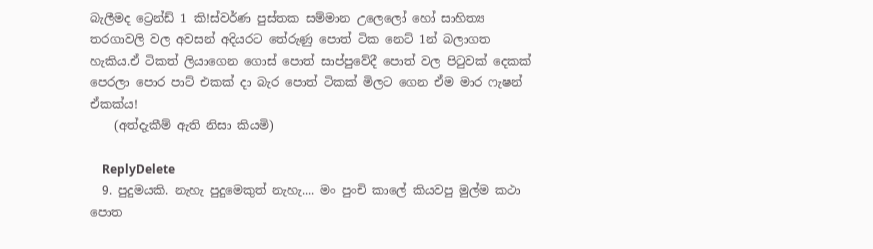බැලීමද ට්‍රෙන්ඩ් 1 කි!ස්වර්ණ පුස්තක සම්මාන උලෙලෝ හෝ සාහිත්‍ය තරගාවලි වල අවසන් අදියරට තේරුණු පොත් ටික නෙට් 1න් බලාගත හැකිය.ඒ ටිකත් ලියාගෙන ගොස් පොත් සාප්පුවේදී පොත් වල පිටුවක් දෙකක් පෙරලා පොර පාට් එකක් දා බැර පොත් ටිකක් මිලට ගෙන ඒම මාර ෆැෂන් ඒකක්ය!
    (අත්දැකීම් ඇති නිසා කියමි)

    ReplyDelete
  9. පුදුමයකි. නැහැ පුදුමෙකුත් නැහැ.... මං පුංචි කාලේ කියවපු මුල්ම කථා පොත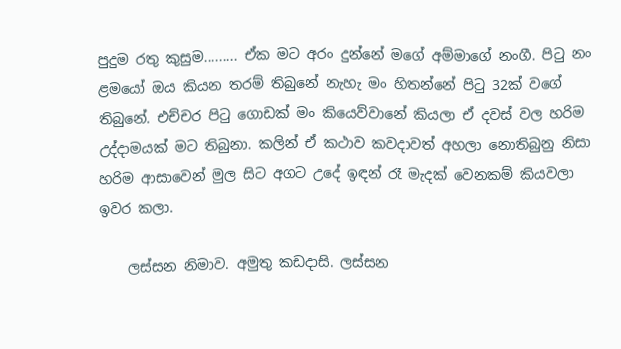පුදුම රතු කුසුම......... ඒක මට අරං දුන්නේ මගේ අම්මාගේ නංගී. පිටු නං ළමයෝ ඔය කියන තරම් තිබුනේ නැහැ මං හිතන්නේ පිටු 32ක් වගේ තිබුනේ. එච්චර පිටු ගොඩක් මං කියෙව්වානේ කියලා ඒ දවස් වල හරිම උද්දාමයක් මට තිබුනා. කලින් ඒ කථාව කවදාවත් අහලා නොතිබුනු නිසා හරිම ආසාවෙන් මුල සිට අගට උදේ ඉඳන් රෑ මැදක් වෙනකම් කියවලා ඉවර කලා.

    ලස්සන නිමාව. අමුතු කඩදාසි. ලස්සන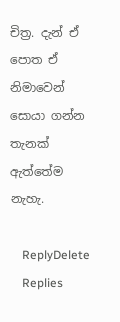චිත්‍ර. දැන් ඒ පොත ඒ නිමාවෙන් සොයා ගන්න තැනක් ඇත්තේම නැහැ.

    ReplyDelete
    Replies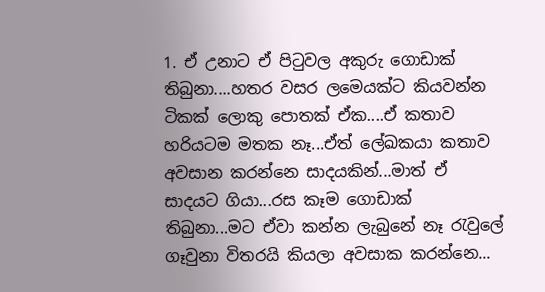1. ඒ උනාට ඒ පිටුවල අකුරු ගොඩාක් තිබුනා....හතර වසර ලමෙයක්ට කියවන්න ටිකක් ලොකු පොතක් ඒක....ඒ කතාව හරියටම මතක නෑ...ඒත් ලේඛකයා කතාව අවසාන කරන්නෙ සාදයකින්...මාත් ඒ සාදයට ගියා...රස කෑම ගොඩාක් තිබුනා...මට ඒවා කන්න ලැබුනේ නෑ රැවුලේ ගෑවුනා විතරයි කියලා අවසාක කරන්නෙ...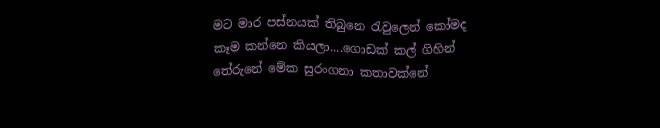මට මාර පස්නයක් තිබුනෙ රැවුලෙන් කෝමද කෑම කන්නෙ කියලා....ගොඩක් කල් ගිහින් තේරුනේ මේක සුරංගනා කතාවක්නේ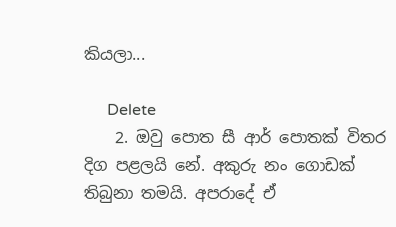කියලා...

      Delete
    2. ඔවු පොත සී ආර් පොතක් විතර දිග පළලයි නේ. අකුරු නං ගොඩක් තිබුනා තමයි. අපරාදේ ඒ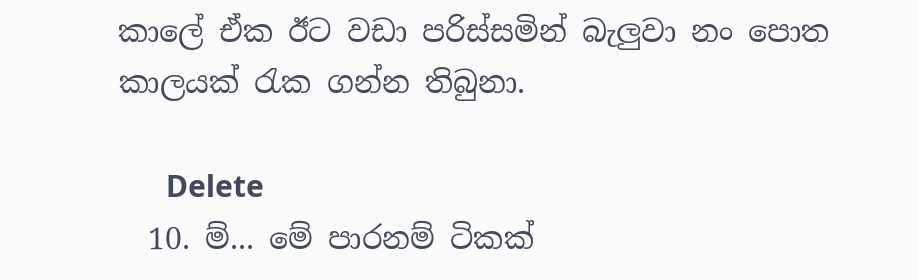කාලේ ඒක ඊට වඩා පරිස්සමින් බැලුවා නං පොත කාලයක් රැක ගන්න තිබුනා.

      Delete
  10. ම්... මේ පාරනම් ටිකක්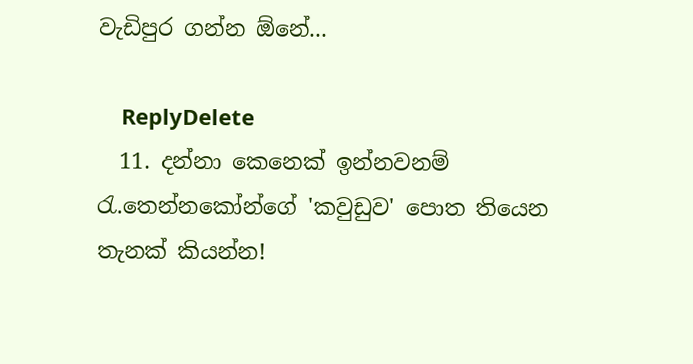වැඩිපුර ගන්න ඕනේ...

    ReplyDelete
  11. දන්නා කෙනෙක් ඉන්නවනම් රැ.තෙන්නකෝන්ගේ 'කවුඩුව' පොත තියෙන තැනක් කියන්න!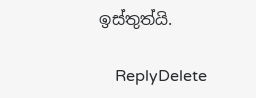ඉස්තුත්යි.

    ReplyDelete